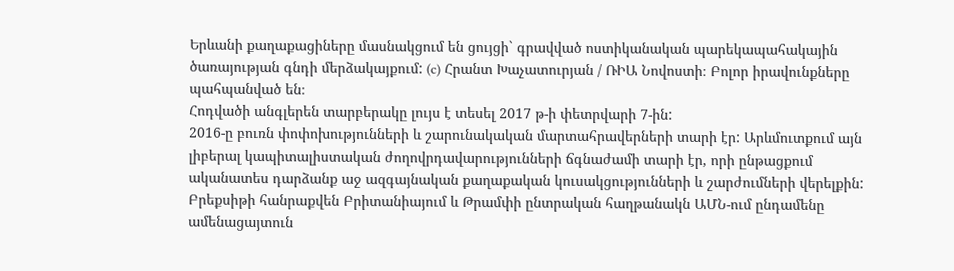Երևանի քաղաքացիները մասնակցում են ցույցի` գրավված ոստիկանական պարեկապահակային ծառայության գնդի մերձակայքում: (c) Հրանտ Խաչատուրյան / ՌԻԱ Նովոստի։ Բոլոր իրավունքները պահպանված են։
Հոդվածի անգլերեն տարբերակը լույս է տեսել 2017 թ-ի փետրվարի 7-ին:
2016-ը բուռն փոփոխությունների և շարունակական մարտահրավերների տարի էր: Արևմուտքում այն լիբերալ կապիտալիստական ժողովրդավարությունների ճգնաժամի տարի էր, որի ընթացքում ականատես դարձանք աջ ազգայնական քաղաքական կուսակցությունների և շարժումների վերելքին: Բրեքսիթի հանրաքվեն Բրիտանիայում և Թրամփի ընտրական հաղթանակն ԱՄՆ-ում ընդամենը ամենացայտուն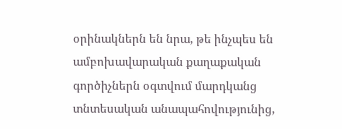օրինակներն են նրա, թե ինչպես են ամբոխավարական քաղաքական գործիչներն օգտվում մարդկանց տնտեսական անապահովությունից,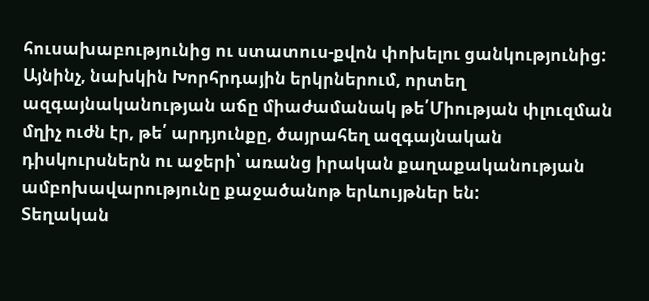հուսախաբությունից ու ստատուս-քվոն փոխելու ցանկությունից: Այնինչ, նախկին Խորհրդային երկրներում, որտեղ ազգայնականության աճը միաժամանակ թե՛Միության փլուզման մղիչ ուժն էր, թե՛ արդյունքը, ծայրահեղ ազգայնական դիսկուրսներն ու աջերի՝ առանց իրական քաղաքականության ամբոխավարությունը քաջածանոթ երևույթներ են:
Տեղական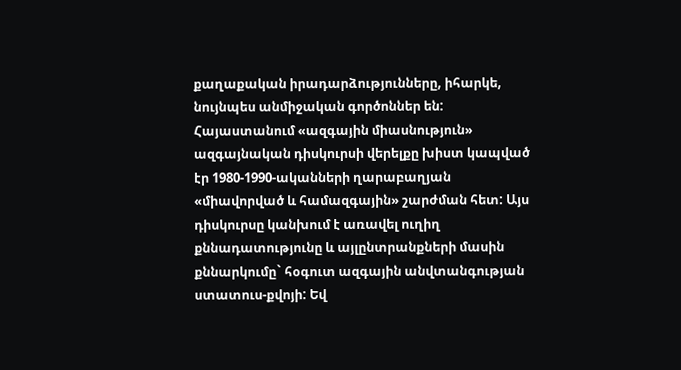քաղաքական իրադարձությունները, իհարկե, նույնպես անմիջական գործոններ են: Հայաստանում «ազգային միասնություն» ազգայնական դիսկուրսի վերելքը խիստ կապված էր 1980-1990-ականների ղարաբաղյան «միավորված և համազգային» շարժման հետ: Այս դիսկուրսը կանխում է առավել ուղիղ քննադատությունը և այլընտրանքների մասին քննարկումը` հօգուտ ազգային անվտանգության ստատուս-քվոյի: Եվ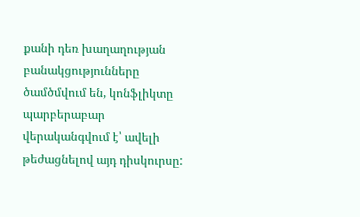քանի դեռ խաղաղության բանակցությունները ծամծմվում են, կոնֆլիկտը պարբերաբար վերականգվում է՝ ավելի թեժացնելով այդ դիսկուրսը: